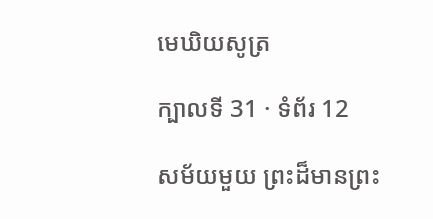មេឃិយសូត្រ

ក្បាលទី 31 · ទំព័រ 12

សម័យមួយ ព្រះដ៏មានព្រះ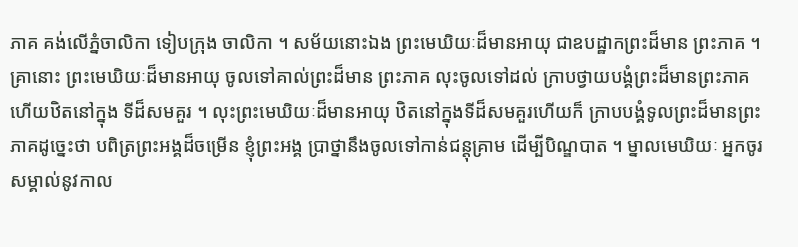ភាគ គង់លើភ្នំចាលិកា ទៀបក្រុង ចាលិកា ។ សម័យនោះឯង ព្រះមេឃិយៈដ៏មានអាយុ ជាឧបដ្ឋាកព្រះដ៏មាន ព្រះភាគ ។ គ្រានោះ ព្រះមេឃិយៈដ៏មានអាយុ ចូលទៅគាល់ព្រះដ៏មាន ព្រះភាគ លុះចូលទៅដល់ ក្រាបថ្វាយបង្គំព្រះដ៏មានព្រះភាគ ហើយឋិតនៅក្នុង ទីដ៏សមគួរ ។ លុះព្រះមេឃិយៈដ៏មានអាយុ ឋិតនៅក្នុងទីដ៏សមគួរហើយក៏ ក្រាបបង្គំទូលព្រះដ៏មានព្រះភាគដូច្នេះថា បពិត្រព្រះអង្គដ៏ចម្រើន ខ្ញុំព្រះអង្គ ប្រាថ្នានឹងចូលទៅកាន់ជន្តុគ្រាម ដើម្បីបិណ្ឌបាត ។ ម្នាលមេឃិយៈ អ្នកចូរ សម្គាល់នូវកាល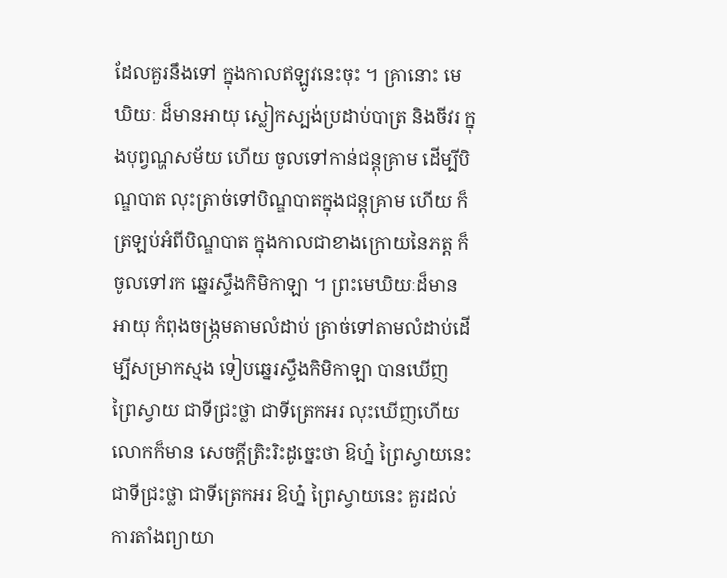ដែលគួរនឹងទៅ ក្នុងកាលឥឡូវនេះចុះ ។ គ្រានោះ មេឃិយៈ ដ៏មានអាយុ ស្លៀកស្បង់ប្រដាប់បាត្រ និងចីវរ ក្នុងបុព្វណ្ហសម័យ ហើយ ចូលទៅកាន់ជន្តុគ្រាម ដើម្បីបិណ្ឌបាត លុះត្រាច់ទៅបិណ្ឌបាតក្នុងជន្តុគ្រាម ហើយ ក៏ត្រឡប់អំពីបិណ្ឌបាត ក្នុងកាលជាខាងក្រោយនៃភត្ត ក៏ចូលទៅរក ឆ្នេរស្ទឹងកិមិកាឡា ។ ព្រះមេឃិយៈដ៏មានអាយុ កំពុងចង្រ្កមតាមលំដាប់ ត្រាច់ទៅតាមលំដាប់ដើម្បីសម្រាកស្មង ទៀបឆ្នេរស្ទឹងកិមិកាឡា បានឃើញ ព្រៃស្វាយ ជាទីជ្រះថ្លា ជាទីត្រេកអរ លុះឃើញហើយ លោកក៏មាន សេចក្តីត្រិះរិះដូច្នេះថា ឱហ្ន៎ ព្រៃស្វាយនេះ ជាទីជ្រះថ្លា ជាទីត្រេកអរ ឱហ្ន៎ ព្រៃស្វាយនេះ គួរដល់ការតាំងព្យាយា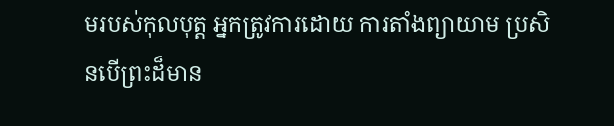មរបស់កុលបុត្ត អ្នកត្រូវការដោយ ការតាំងព្យាយាម ប្រសិនបើព្រះដ៏មាន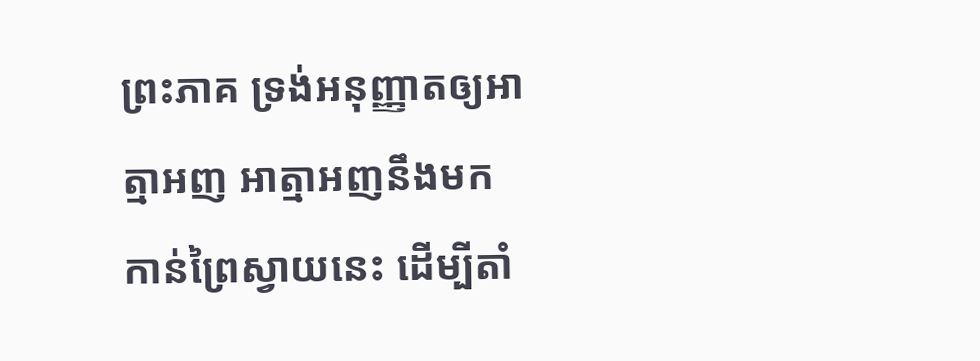ព្រះភាគ ទ្រង់អនុញ្ញាតឲ្យអាត្មាអញ អាត្មាអញនឹងមកកាន់ព្រៃស្វាយនេះ ដើម្បីតាំ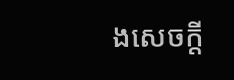ងសេចក្តី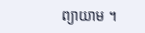ព្យាយាម ។